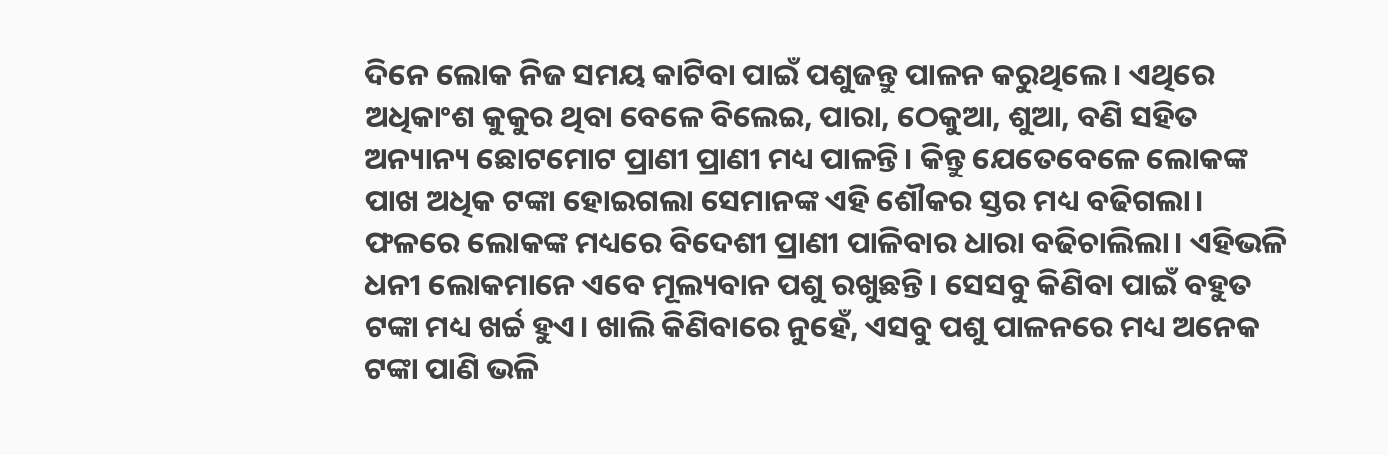ଦିନେ ଲୋକ ନିଜ ସମୟ କାଟିବା ପାଇଁ ପଶୁଜନ୍ତୁ ପାଳନ କରୁଥିଲେ। ଏଥିରେ ଅଧିକାଂଶ କୁକୁର ଥିବା ବେଳେ ବିଲେଇ, ପାରା, ଠେକୁଆ, ଶୁଆ, ବଣି ସହିତ ଅନ୍ୟାନ୍ୟ ଛୋଟମୋଟ ପ୍ରାଣୀ ପ୍ରାଣୀ ମଧ୍ୟ ପାଳନ୍ତି। କିନ୍ତୁ ଯେତେବେଳେ ଲୋକଙ୍କ ପାଖ ଅଧିକ ଟଙ୍କା ହୋଇଗଲା ସେମାନଙ୍କ ଏହି ଶୌକର ସ୍ତର ମଧ୍ୟ ବଢିଗଲା। ଫଳରେ ଲୋକଙ୍କ ମଧ୍ୟରେ ବିଦେଶୀ ପ୍ରାଣୀ ପାଳିବାର ଧାରା ବଢିଚାଲିଲା। ଏହିଭଳି ଧନୀ ଲୋକମାନେ ଏବେ ମୂଲ୍ୟବାନ ପଶୁ ରଖୁଛନ୍ତି। ସେସବୁ କିଣିବା ପାଇଁ ବହୁତ ଟଙ୍କା ମଧ୍ୟ ଖର୍ଚ୍ଚ ହୁଏ। ଖାଲି କିଣିବାରେ ନୁହେଁ, ଏସବୁ ପଶୁ ପାଳନରେ ମଧ୍ୟ ଅନେକ ଟଙ୍କା ପାଣି ଭଳି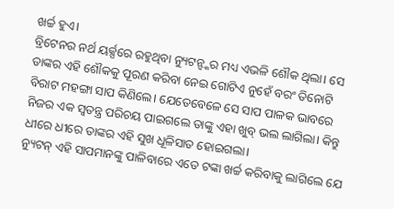ଖର୍ଚ୍ଚ ହୁଏ।
ବ୍ରିଟେନର ନର୍ଥ ୟର୍କ୍ସରେ ରହୁଥିବା ନ୍ୟୁଟନ୍ଙ୍କର ମଧ୍ୟ ଏଭଳି ଶୌକ ଥିଲା। ସେ ତାଙ୍କର ଏହି ଶୌକକୁ ପୂରଣ କରିବା ନେଇ ଗୋଟିଏ ନୁହେଁ ବରଂ ତିନୋଟି ବିରାଟ ମହଙ୍ଗା ସାପ କିଣିଲେ। ଯେତେବେଳେ ସେ ସାପ ପାଳକ ଭାବରେ ନିଜର ଏକ ସ୍ୱତନ୍ତ୍ର ପରିଚୟ ପାଇଗଲେ ତାଙ୍କୁ ଏହା ଖୁବ୍ ଭଲ ଲାଗିଲା। କିନ୍ତୁ ଧୀରେ ଧୀରେ ତାଙ୍କର ଏହି ସୁଖ ଧୂଳିସାତ ହୋଇଗଲା।
ନ୍ୟୁଟନ୍ ଏହି ସାପମାନଙ୍କୁ ପାଳିବାରେ ଏତେ ଟଙ୍କା ଖର୍ଚ୍ଚ କରିବାକୁ ଲାଗିଲେ ଯେ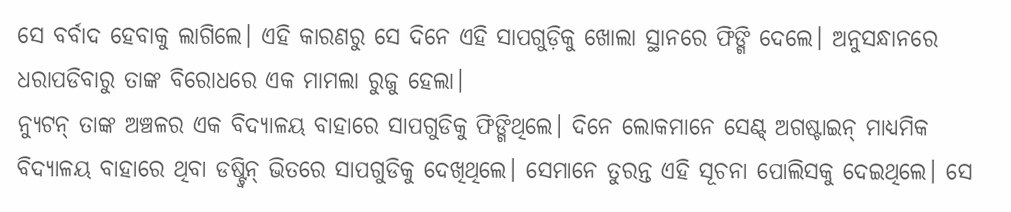ସେ ବର୍ବାଦ ହେବାକୁ ଲାଗିଲେ। ଏହି କାରଣରୁ ସେ ଦିନେ ଏହି ସାପଗୁଡ଼ିକୁ ଖୋଲା ସ୍ଥାନରେ ଫିଙ୍ଗି ଦେଲେ। ଅନୁସନ୍ଧାନରେ ଧରାପଡିବାରୁ ତାଙ୍କ ବିରୋଧରେ ଏକ ମାମଲା ରୁଜୁ ହେଲା।
ନ୍ୟୁଟନ୍ ତାଙ୍କ ଅଞ୍ଚଳର ଏକ ବିଦ୍ୟାଳୟ ବାହାରେ ସାପଗୁଡିକୁ ଫିଙ୍ଗିଥିଲେ। ଦିନେ ଲୋକମାନେ ସେଣ୍ଟ୍ ଅଗଷ୍ଟାଇନ୍ ମାଧ୍ୟମିକ ବିଦ୍ୟାଳୟ ବାହାରେ ଥିବା ଡଷ୍ଟ୍ବିନ୍ ଭିତରେ ସାପଗୁଡିକୁ ଦେଖିଥିଲେ। ସେମାନେ ତୁରନ୍ତ ଏହି ସୂଚନା ପୋଲିସକୁ ଦେଇଥିଲେ। ସେ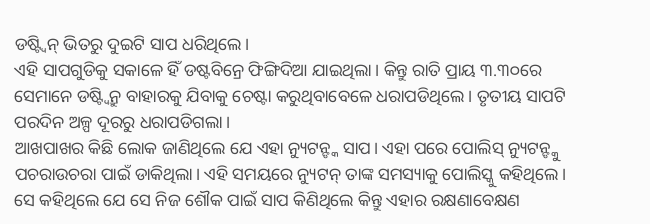ଡଷ୍ଟ୍ବିନ୍ ଭିତରୁ ଦୁଇଟି ସାପ ଧରିଥିଲେ।
ଏହି ସାପଗୁଡିକୁ ସକାଳେ ହିଁ ଡଷ୍ଟବିନ୍ରେ ଫିଙ୍ଗିଦିଆ ଯାଇଥିଲା। କିନ୍ତୁ ରାତି ପ୍ରାୟ ୩.୩୦ରେ ସେମାନେ ଡଷ୍ଟ୍ବିନ୍ରୁ ବାହାରକୁ ଯିବାକୁ ଚେଷ୍ଟା କରୁଥିବାବେଳେ ଧରାପଡିଥିଲେ। ତୃତୀୟ ସାପଟି ପରଦିନ ଅଳ୍ପ ଦୂରରୁ ଧରାପଡିଗଲା।
ଆଖପାଖର କିଛି ଲୋକ ଜାଣିଥିଲେ ଯେ ଏହା ନ୍ୟୁଟନ୍ଙ୍କ ସାପ। ଏହା ପରେ ପୋଲିସ୍ ନ୍ୟୁଟନ୍ଙ୍କୁ ପଚରାଉଚରା ପାଇଁ ଡାକିଥିଲା। ଏହି ସମୟରେ ନ୍ୟୁଟନ୍ ତାଙ୍କ ସମସ୍ୟାକୁ ପୋଲିସ୍କୁ କହିଥିଲେ। ସେ କହିଥିଲେ ଯେ ସେ ନିଜ ଶୌକ ପାଇଁ ସାପ କିଣିଥିଲେ କିନ୍ତୁ ଏହାର ରକ୍ଷଣାବେକ୍ଷଣ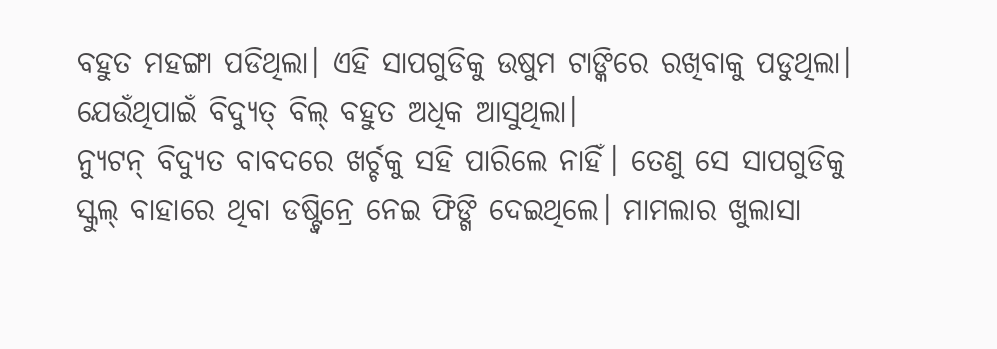ବହୁତ ମହଙ୍ଗା ପଡିଥିଲା। ଏହି ସାପଗୁଡିକୁ ଉଷୁମ ଟାଙ୍କିରେ ରଖିବାକୁ ପଡୁଥିଲା। ଯେଉଁଥିପାଇଁ ବିଦ୍ୟୁତ୍ ବିଲ୍ ବହୁତ ଅଧିକ ଆସୁଥିଲା।
ନ୍ୟୁଟନ୍ ବିଦ୍ୟୁତ ବାବଦରେ ଖର୍ଚ୍ଚକୁ ସହି ପାରିଲେ ନାହିଁ। ତେଣୁ ସେ ସାପଗୁଡିକୁ ସ୍କୁଲ୍ ବାହାରେ ଥିବା ଡଷ୍ଟ୍ବିନ୍ରେ ନେଇ ଫିଙ୍ଗି ଦେଇଥିଲେ। ମାମଲାର ଖୁଲାସା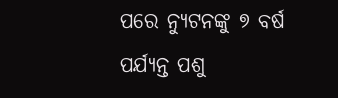ପରେ ନ୍ୟୁଟନଙ୍କୁ ୭ ବର୍ଷ ପର୍ଯ୍ୟନ୍ତ ପଶୁ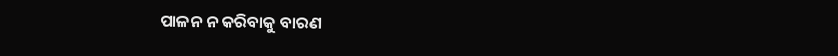ପାଳନ ନ କରିବାକୁ ବାରଣ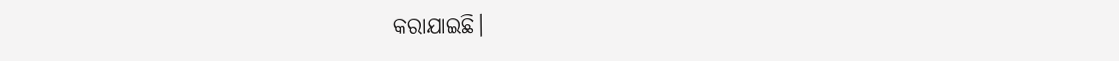କରାଯାଇଛି।